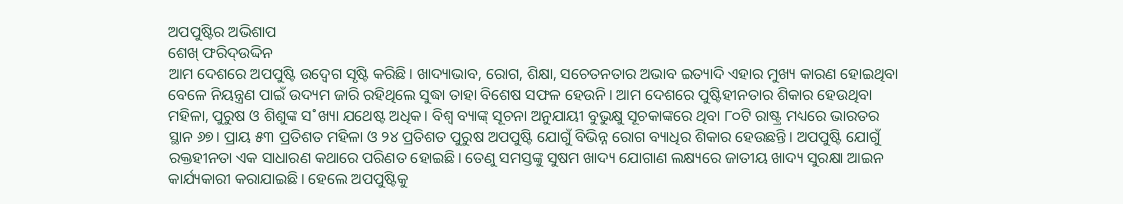ଅପପୁଷ୍ଟିର ଅଭିଶାପ
ଶେଖ୍ ଫରିଦ୍ଉଦ୍ଦିନ
ଆମ ଦେଶରେ ଅପପୁଷ୍ଟି ଉଦ୍ବେଗ ସୃଷ୍ଟି କରିଛି। ଖାଦ୍ୟାଭାବ, ରୋଗ, ଶିକ୍ଷା, ସଚେତନତାର ଅଭାବ ଇତ୍ୟାଦି ଏହାର ମୁଖ୍ୟ କାରଣ ହୋଇଥିବା ବେଳେ ନିୟନ୍ତ୍ରଣ ପାଇଁ ଉଦ୍ୟମ ଜାରି ରହିଥିଲେ ସୁଦ୍ଧା ତାହା ବିଶେଷ ସଫଳ ହେଉନି। ଆମ ଦେଶରେ ପୁଷ୍ଟିହୀନତାର ଶିକାର ହେଉଥିବା ମହିଳା, ପୁରୁଷ ଓ ଶିଶୁଙ୍କ ସ˚ଖ୍ୟା ଯଥେଷ୍ଟ ଅଧିକ। ବିଶ୍ବ ବ୍ୟାଙ୍କ୍ ସୂଚନା ଅନୁଯାୟୀ ବୁଭୁକ୍ଷୁ ସୂଚକାଙ୍କରେ ଥିବା ୮୦ଟି ରାଷ୍ଟ୍ର ମଧ୍ୟରେ ଭାରତର ସ୍ଥାନ ୬୭। ପ୍ରାୟ ୫୩ ପ୍ରତିଶତ ମହିଳା ଓ ୨୪ ପ୍ରତିଶତ ପୁରୁଷ ଅପପୁଷ୍ଟି ଯୋଗୁଁ ବିଭିନ୍ନ ରୋଗ ବ୍ୟାଧିର ଶିକାର ହେଉଛନ୍ତି। ଅପପୁଷ୍ଟି ଯୋଗୁଁ ରକ୍ତହୀନତା ଏକ ସାଧାରଣ କଥାରେ ପରିଣତ ହୋଇଛି। ତେଣୁ ସମସ୍ତଙ୍କୁ ସୁଷମ ଖାଦ୍ୟ ଯୋଗାଣ ଲକ୍ଷ୍ୟରେ ଜାତୀୟ ଖାଦ୍ୟ ସୁରକ୍ଷା ଆଇନ କାର୍ଯ୍ୟକାରୀ କରାଯାଇଛି। ହେଲେ ଅପପୁଷ୍ଟିକୁ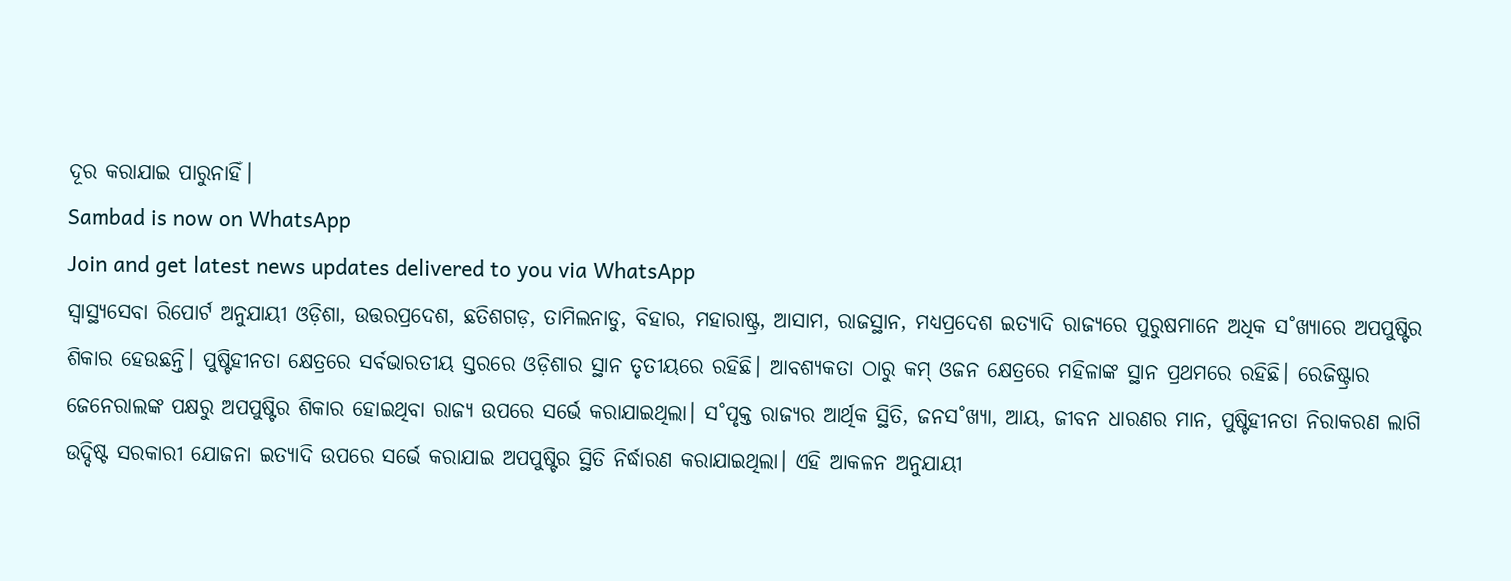ଦୂର କରାଯାଇ ପାରୁନାହିଁ।
Sambad is now on WhatsApp
Join and get latest news updates delivered to you via WhatsApp
ସ୍ବାସ୍ଥ୍ୟସେବା ରିପୋର୍ଟ ଅନୁଯାୟୀ ଓଡ଼ିଶା, ଉତ୍ତରପ୍ରଦେଶ, ଛତିଶଗଡ଼, ତାମିଲନାଡୁ, ବିହାର, ମହାରାଷ୍ଟ୍ର, ଆସାମ, ରାଜସ୍ଥାନ, ମଧ୍ୟପ୍ରଦେଶ ଇତ୍ୟାଦି ରାଜ୍ୟରେ ପୁରୁଷମାନେ ଅଧିକ ସ˚ଖ୍ୟାରେ ଅପପୁଷ୍ଟିର ଶିକାର ହେଉଛନ୍ତି। ପୁଷ୍ଟିହୀନତା କ୍ଷେତ୍ରରେ ସର୍ବଭାରତୀୟ ସ୍ତରରେ ଓଡ଼ିଶାର ସ୍ଥାନ ତୃତୀୟରେ ରହିଛି। ଆବଶ୍ୟକତା ଠାରୁ କମ୍ ଓଜନ କ୍ଷେତ୍ରରେ ମହିଳାଙ୍କ ସ୍ଥାନ ପ୍ରଥମରେ ରହିଛି। ରେଜିଷ୍ଟ୍ରାର ଜେନେରାଲଙ୍କ ପକ୍ଷରୁ ଅପପୁଷ୍ଟିର ଶିକାର ହୋଇଥିବା ରାଜ୍ୟ ଉପରେ ସର୍ଭେ କରାଯାଇଥିଲା। ସ˚ପୃକ୍ତ ରାଜ୍ୟର ଆର୍ଥିକ ସ୍ଥିତି, ଜନସ˚ଖ୍ୟା, ଆୟ, ଜୀବନ ଧାରଣର ମାନ, ପୁଷ୍ଟିହୀନତା ନିରାକରଣ ଲାଗି ଉଦ୍ଦିଷ୍ଟ ସରକାରୀ ଯୋଜନା ଇତ୍ୟାଦି ଉପରେ ସର୍ଭେ କରାଯାଇ ଅପପୁଷ୍ଟିର ସ୍ଥିତି ନିର୍ଦ୍ଧାରଣ କରାଯାଇଥିଲା। ଏହି ଆକଳନ ଅନୁଯାୟୀ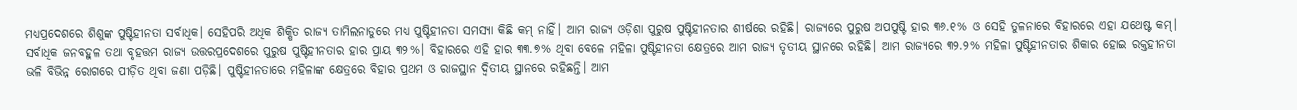ମଧ୍ୟପ୍ରଦେଶରେ ଶିଶୁଙ୍କ ପୁଷ୍ଟିହୀନତା ସର୍ବାଧିକ। ସେହିପରି ଅଧିକ ଶିକ୍ଷିତ ରାଜ୍ୟ ତାମିଲନାଡୁରେ ମଧ୍ୟ ପୁଷ୍ଟିହୀନତା ସମସ୍ୟା କିଛି କମ୍ ନାହିଁ। ଆମ ରାଜ୍ୟ ଓଡ଼ିଶା ପୁରୁଷ ପୁଷ୍ଟିହୀନତାର ଶୀର୍ଷରେ ରହିଛି। ରାଜ୍ୟରେ ପୁରୁଷ ଅପପୁଷ୍ଟି ହାର ୩୬.୧% ଓ ସେହି ତୁଳନାରେ ବିହାରରେ ଏହା ଯଥେଷ୍ଟ କମ୍। ସର୍ବାଧିକ ଜନବହୁଳ ତଥା ବୃହତ୍ତମ ରାଜ୍ୟ ଉତ୍ତରପ୍ରଦେଶରେ ପୁରୁଷ ପୁଷ୍ଟିହୀନତାର ହାର ପ୍ରାୟ ୩୨%। ବିହାରରେ ଏହି ହାର ୩୩.୭% ଥିବା ବେଳେ ମହିଳା ପୁଷ୍ଟିହୀନତା କ୍ଷେତ୍ରରେ ଆମ ରାଜ୍ୟ ତୃତୀୟ ସ୍ଥାନରେ ରହିଛି। ଆମ ରାଜ୍ୟରେ ୩୨.୨% ମହିଳା ପୁଷ୍ଟିହୀନତାର ଶିକାର ହୋଇ ରକ୍ତହୀନତା ଭଳି ବିଭିନ୍ନ ରୋଗରେ ପୀଡ଼ିତ ଥିବା ଜଣା ପଡ଼ିଛି। ପୁଷ୍ଟିହୀନତାରେ ମହିଳାଙ୍କ କ୍ଷେତ୍ରରେ ବିହାର ପ୍ରଥମ ଓ ରାଜସ୍ଥାନ ଦ୍ବିତୀୟ ସ୍ଥାନରେ ରହିଛନ୍ତି। ଆମ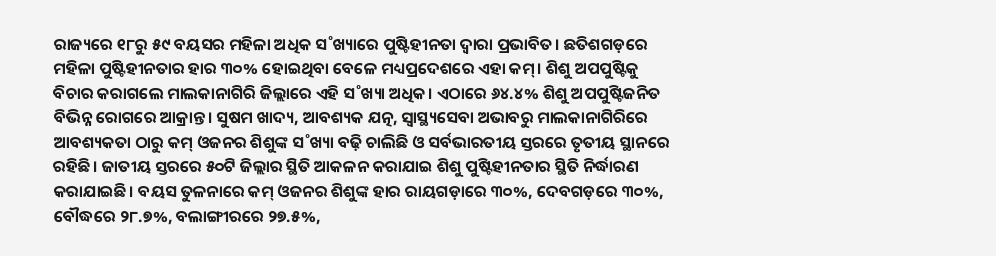ରାଜ୍ୟରେ ୧୮ରୁ ୫୯ ବୟସର ମହିଳା ଅଧିକ ସ˚ଖ୍ୟାରେ ପୁଷ୍ଟିହୀନତା ଦ୍ବାରା ପ୍ରଭାବିତ। ଛତିଶଗଡ଼ରେ ମହିଳା ପୁଷ୍ଟିହୀନତାର ହାର ୩୦% ହୋଇଥିବା ବେଳେ ମଧ୍ୟପ୍ରଦେଶରେ ଏହା କମ୍। ଶିଶୁ ଅପପୁଷ୍ଟିକୁ ବିଚାର କରାଗଲେ ମାଲକାନାଗିରି ଜିଲ୍ଲାରେ ଏହି ସ˚ଖ୍ୟା ଅଧିକ। ଏଠାରେ ୬୪.୪% ଶିଶୁ ଅପପୁଷ୍ଟିଜନିତ ବିଭିନ୍ନ ରୋଗରେ ଆକ୍ରାନ୍ତ। ସୁଷମ ଖାଦ୍ୟ, ଆବଶ୍ୟକ ଯତ୍ନ, ସ୍ବାସ୍ଥ୍ୟସେବା ଅଭାବରୁ ମାଲକାନାଗିରିରେ ଆବଶ୍ୟକତା ଠାରୁ କମ୍ ଓଜନର ଶିଶୁଙ୍କ ସ˚ଖ୍ୟା ବଢ଼ି ଚାଲିଛି ଓ ସର୍ବଭାରତୀୟ ସ୍ତରରେ ତୃତୀୟ ସ୍ଥାନରେ ରହିଛି। ଜାତୀୟ ସ୍ତରରେ ୫୦ଟି ଜିଲ୍ଲାର ସ୍ଥିତି ଆକଳନ କରାଯାଇ ଶିଶୁ ପୁଷ୍ଟିହୀନତାର ସ୍ଥିତି ନିର୍ଦ୍ଧାରଣ କରାଯାଇଛି। ବୟସ ତୁଳନାରେ କମ୍ ଓଜନର ଶିଶୁଙ୍କ ହାର ରାୟଗଡ଼ାରେ ୩୦%, ଦେବଗଡ଼ରେ ୩୦%, ବୌଦ୍ଧରେ ୨୮.୭%, ବଲାଙ୍ଗୀରରେ ୨୭.୫%,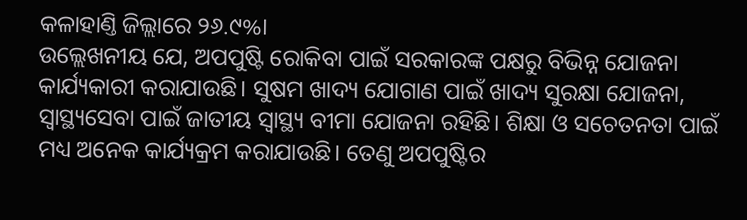କଳାହାଣ୍ତି ଜିଲ୍ଲାରେ ୨୬.୯%।
ଉଲ୍ଲେଖନୀୟ ଯେ, ଅପପୁଷ୍ଟି ରୋକିବା ପାଇଁ ସରକାରଙ୍କ ପକ୍ଷରୁ ବିଭିନ୍ନ ଯୋଜନା କାର୍ଯ୍ୟକାରୀ କରାଯାଉଛି। ସୁଷମ ଖାଦ୍ୟ ଯୋଗାଣ ପାଇଁ ଖାଦ୍ୟ ସୁରକ୍ଷା ଯୋଜନା, ସ୍ବାସ୍ଥ୍ୟସେବା ପାଇଁ ଜାତୀୟ ସ୍ବାସ୍ଥ୍ୟ ବୀମା ଯୋଜନା ରହିଛି। ଶିକ୍ଷା ଓ ସଚେତନତା ପାଇଁ ମଧ୍ୟ ଅନେକ କାର୍ଯ୍ୟକ୍ରମ କରାଯାଉଛି। ତେଣୁ ଅପପୁଷ୍ଟିର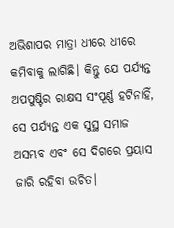ଅଭିଶାପର ମାତ୍ରା ଧୀରେ ଧୀରେ କମିବାକୁ ଲାଗିଛି। କିନ୍ତୁ ଯେ ପର୍ଯ୍ୟନ୍ତ ଅପପୁଷ୍ଟିର ରାକ୍ଷସ ସଂପୂର୍ଣ୍ଣ ହଟିନାହିଁ, ସେ ପର୍ଯ୍ୟନ୍ତ ଏକ ସୁସ୍ଥ ସମାଜ ଅସମ୍ଭବ ଏବଂ ସେ ଦିଗରେ ପ୍ରୟାସ ଜାରି ରହିବା ଉଚିତ।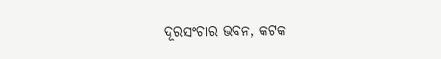ଦୂରସଂଚାର ଭବନ, କଟକ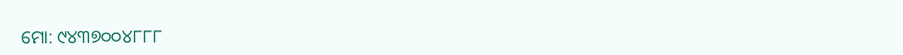ମୋ: ୯୪୩୭୦୦୪୮୮୮